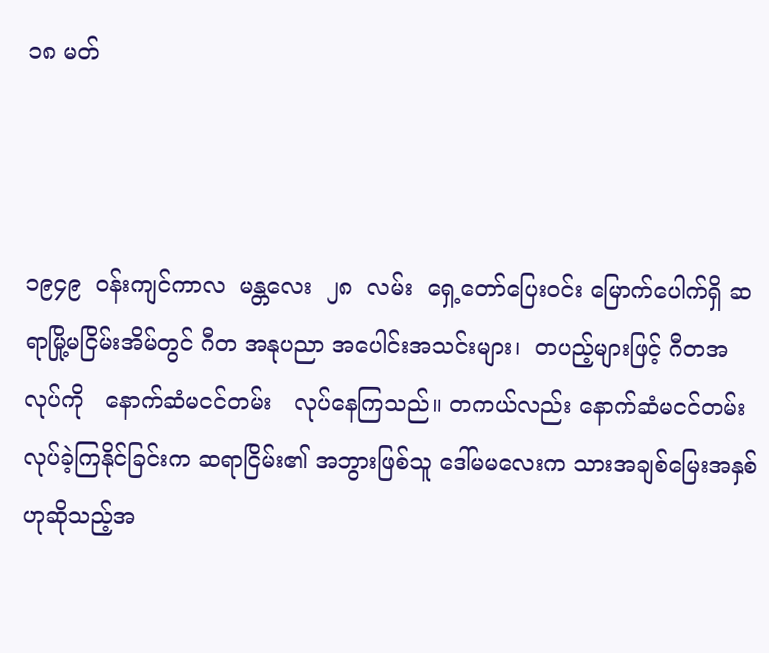၁၈ မတ်



၁၉၄၉  ဝန်းကျင်ကာလ  မန္တလေး  ၂၈  လမ်း  ရှေ့တော်ပြေးဝင်း မြောက်ပေါက်ရှိ ဆရာမြို့မငြိမ်းအိမ်တွင် ဂီတ အနုပညာ အပေါင်းအသင်းများ၊  တပည့်များဖြင့် ဂီတအလုပ်ကို   နောက်ဆံမငင်တမ်း   လုပ်နေကြသည်။ တကယ်လည်း နောက်ဆံမငင်တမ်းလုပ်ခဲ့ကြနိုင်ခြင်းက ဆရာငြိမ်း၏ အဘွားဖြစ်သူ ဒေါ်မမလေးက သားအချစ်မြေးအနှစ်ဟုဆိုသည့်အ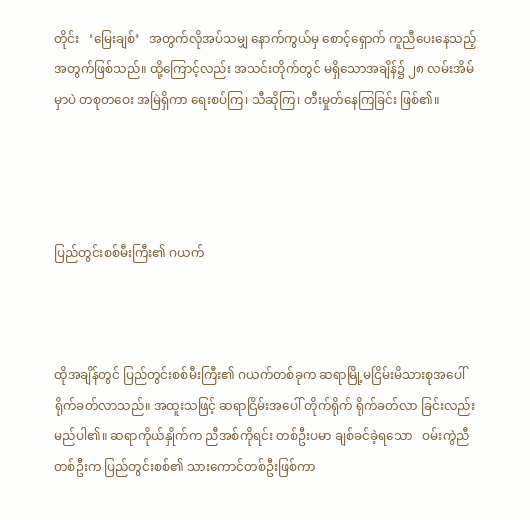တိုင်း   ‘မြေးချစ်’   အတွက်လိုအပ်သမျှ နောက်ကွယ်မှ စောင့်ရှောက် ကူညီပေးနေသည့်အတွက်ဖြစ်သည်။ ထို့ကြောင့်လည်း အသင်းတိုက်တွင် မရှိသောအချိန်၌ ၂၈ လမ်းအိမ်မှာပဲ တစုတဝေး အမြဲရှိကာ ရေးစပ်ကြ၊ သီဆိုကြ၊ တီးမှုတ်နေကြခြင်း ဖြစ်၏။




ပြည်တွင်းစစ်မီးကြီး၏ ဂယက်



ထိုအချိန်တွင် ပြည်တွင်းစစ်မီးကြီး၏ ဂယက်တစ်ခုက ဆရာမြို့မငြိမ်းမိသားစုအပေါ် ရိုက်ခတ်လာသည်။ အထူးသဖြင့် ဆရာငြိမ်းအပေါ် တိုက်ရိုက် ရိုက်ခတ်လာ ခြင်းလည်း မည်ပါ၏။ ဆရာကိုယ်နှိုက်က ညီအစ်ကိုရင်း တစ်ဦးပမာ ချစ်ခင်ခဲ့ရသော   ဝမ်းကွဲညီတစ်ဦးက ပြည်တွင်းစစ်၏ သားကောင်တစ်ဦးဖြစ်ကာ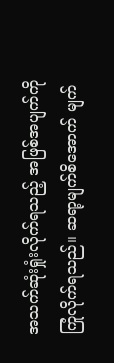အသက်ဆုံးရှုံးလိုက်ရသည့် အဖြစ်အပျက်ကို ကြုံလိုက်ရသည်။ ဆရာ့မျက်စိအောက် မျက်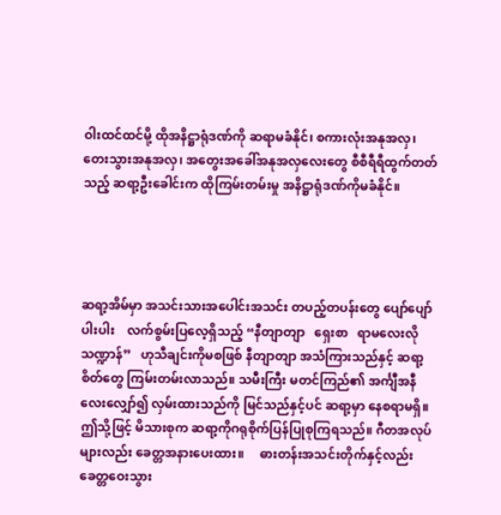ဝါးထင်ထင်မို့ ထိုအနိဋ္ဌာရုံဒဏ်ကို ဆရာမခံနိုင်၊ စကားလုံးအနုအလှ၊ တေးသွားအနုအလှ၊ အတွေးအခေါ်အနုအလှလေးတွေ စီစီရီရီထွက်တတ်သည့် ဆရာ့ဦးခေါင်းက ထိုကြမ်းတမ်းမှု အနိဋ္ဌာရုံဒဏ်ကိုမခံနိုင်။




ဆရာ့အိမ်မှာ အသင်းသားအပေါင်းအသင်း တပည့်တပန်းတွေ ပျော်ပျော်ပါးပါး    လက်စွမ်းပြလေ့ရှိသည့် “နီတျာတျာ   ရှေးစာ   ရာမလေးလိုသဏ္ဍာန်”   ဟုသီချင်းကိုမစဖြစ် နီတျာတျာ အသံကြားသည်နှင့် ဆရာ့စိတ်တွေ ကြမ်းတမ်းလာသည်။ သမီးကြီး မတင်ကြည်၏ အင်္ကျီအနီလေးလျှော်၍ လှမ်းထားသည်ကို မြင်သည်နှင့်ပင် ဆရာ့မှာ နေစရာမရှိ။ ဤသို့ဖြင့် မိသားစုက ဆရာ့ကိုဂရုစိုက်ပြန်ပြုစုကြရသည်။ ဂီတအလုပ်များလည်း ခေတ္တအနားပေးထား။     ဓားတန်းအသင်းတိုက်နှင့်လည်း ခေတ္တဝေးသွား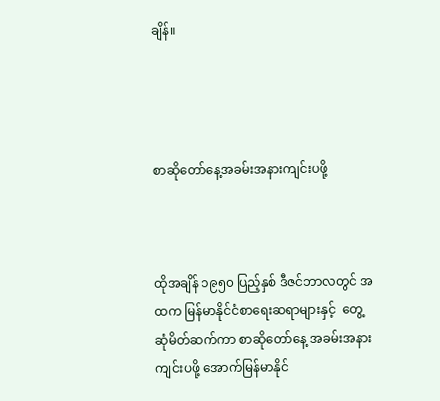ချိန်။




စာဆိုတော်နေ့အခမ်းအနားကျင်းပဖို့



ထိုအချိန် ၁၉၅၀ ပြည့်နှစ် ဒီဇင်ဘာလတွင် အထက မြန်မာနိုင်ငံစာရေးဆရာများနှင့်  တွေ့ဆုံမိတ်ဆက်ကာ စာဆိုတော်နေ့ အခမ်းအနားကျင်းပဖို့ အောက်မြန်မာနိုင်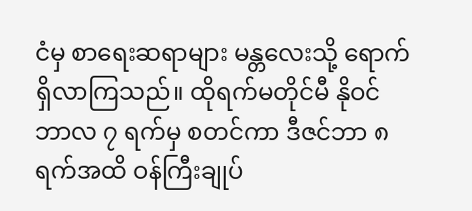ငံမှ စာရေးဆရာများ မန္တလေးသို့ ရောက်ရှိလာကြသည်။ ထိုရက်မတိုင်မီ နိုဝင်ဘာလ ၇ ရက်မှ စတင်ကာ ဒီဇင်ဘာ ၈ ရက်အထိ ဝန်ကြီးချုပ်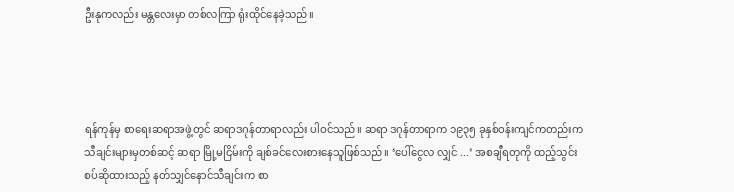ဦးနုကလည်း မန္တလေးမှာ တစ်လကြာ ရုံးထိုင်နေခဲ့သည်။




ရန်ကုန်မှ စာရေးဆရာအဖွဲ့တွင် ဆရာဒဂုန်တာရာလည်း ပါဝင်သည်။ ဆရာ ဒဂုန်တာရာက ၁၉၃၅ ခုနှစ်ဝန်းကျင်ကတည်းက   သီချင်းများမှတစ်ဆင့် ဆရာ မြို့မငြိမ်းကို ချစ်ခင်လေးစားနေသူဖြစ်သည်။ ‘ပေါ်ငွေလ လျှင် ...’ အစချီရတုကို ထည့်သွင်းစပ်ဆိုထားသည့် နတ်သျှင်နောင်သီချင်းက စာ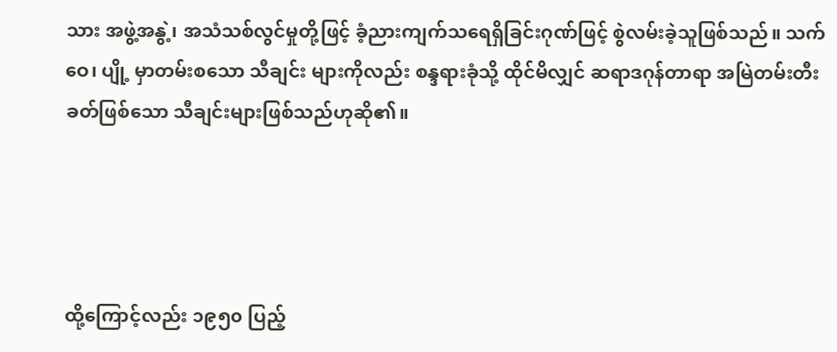သား အဖွဲ့အနွဲ့၊ အသံသစ်လွင်မှုတို့ဖြင့် ခံ့ညားကျက်သရေရှိခြင်းဂုဏ်ဖြင့် စွဲလမ်းခဲ့သူဖြစ်သည်။ သက်ဝေ၊ ပျို့ မှာတမ်းစသော သီချင်း များကိုလည်း စန္ဒရားခုံသို့ ထိုင်မိလျှင် ဆရာဒဂုန်တာရာ အမြဲတမ်းတီးခတ်ဖြစ်သော သီချင်းများဖြစ်သည်ဟုဆို၏။




ထို့ကြောင့်လည်း ၁၉၅၀ ပြည့်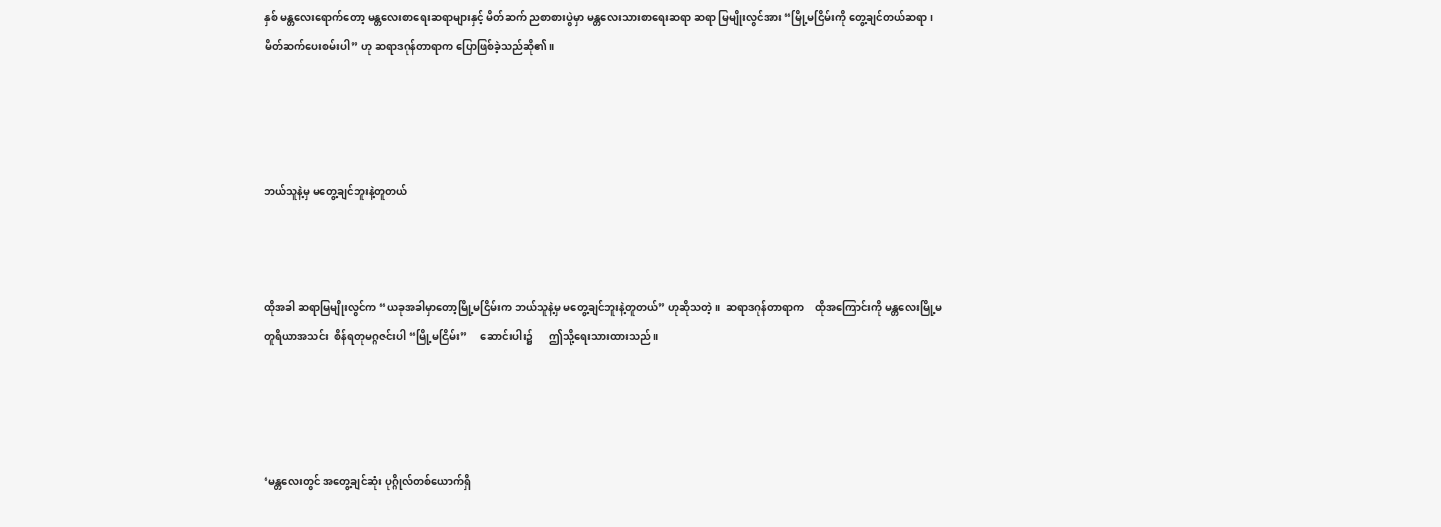နှစ် မန္တလေးရောက်တော့ မန္တလေးစာရေးဆရာများနှင့် မိတ်ဆက် ညစာစားပွဲမှာ မန္တလေးသားစာရေးဆရာ ဆရာ မြမျိုးလွင်အား “မြို့မငြိမ်းကို တွေ့ချင်တယ်ဆရာ၊ မိတ်ဆက်ပေးစမ်းပါ” ဟု ဆရာဒဂုန်တာရာက ပြောဖြစ်ခဲ့သည်ဆို၏။




ဘယ်သူနဲ့မှ မတွေ့ချင်ဘူးနဲ့တူတယ်



ထိုအခါ ဆရာမြမျိုးလွင်က “ယခုအခါမှာတော့မြို့မငြိမ်းက ဘယ်သူနဲ့မှ မတွေ့ချင်ဘူးနဲ့တူတယ်” ဟုဆိုသတဲ့။  ဆရာဒဂုန်တာရာက    ထိုအကြောင်းကို မန္တလေးမြို့မတူရိယာအသင်း  စိန်ရတုမဂ္ဂဇင်းပါ “မြို့မငြိမ်း”     ဆောင်းပါး၌      ဤသို့ရေးသားထားသည်။




‘မန္တလေးတွင် အတွေ့ချင်ဆုံး ပုဂ္ဂိုလ်တစ်ယောက်ရှိ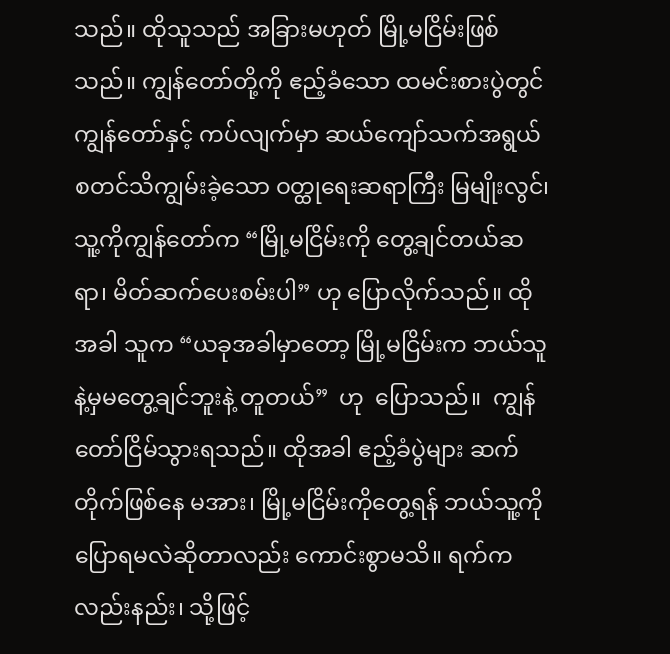သည်။ ထိုသူသည် အခြားမဟုတ် မြို့မငြိမ်းဖြစ်သည်။ ကျွန်တော်တို့ကို ဧည့်ခံသော ထမင်းစားပွဲတွင် ကျွန်တော်နှင့် ကပ်လျက်မှာ ဆယ်ကျော်သက်အရွယ် စတင်သိကျွမ်းခဲ့သော ဝတ္ထုရေးဆရာကြီး မြမျိုးလွင်၊ သူ့ကိုကျွန်တော်က “မြို့မငြိမ်းကို တွေ့ချင်တယ်ဆရာ၊ မိတ်ဆက်ပေးစမ်းပါ” ဟု ပြောလိုက်သည်။ ထိုအခါ သူက “ယခုအခါမှာတော့ မြို့မငြိမ်းက ဘယ်သူနဲ့မှမတွေ့ချင်ဘူးနဲ့ တူတယ်”  ဟု  ပြောသည်။  ကျွန်တော်ငြိမ်သွားရသည်။ ထိုအခါ ဧည့်ခံပွဲများ ဆက်တိုက်ဖြစ်နေ မအား၊ မြို့မငြိမ်းကိုတွေ့ရန် ဘယ်သူ့ကို ပြောရမလဲဆိုတာလည်း ကောင်းစွာမသိ။ ရက်ကလည်းနည်း၊ သို့ဖြင့်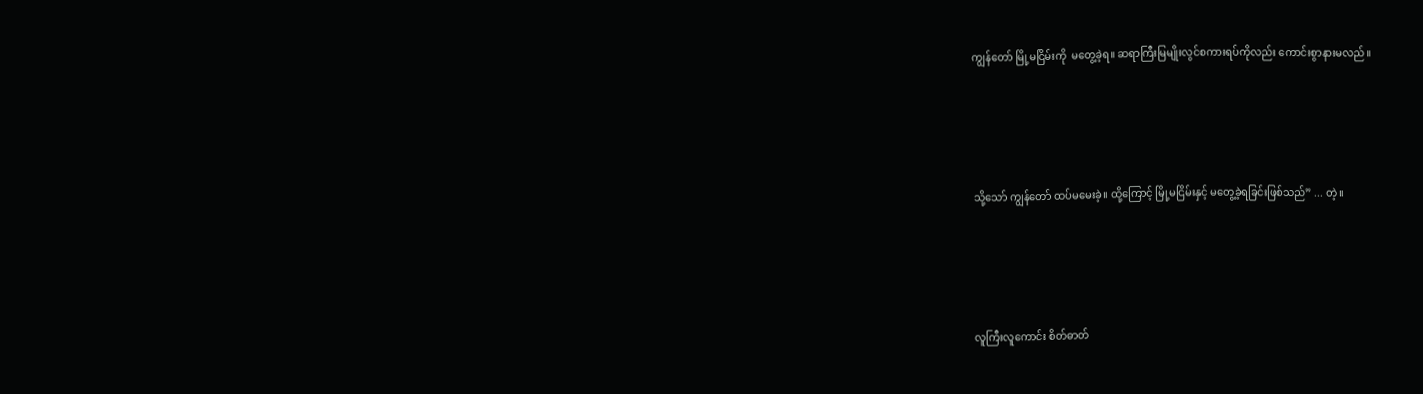ကျွန်တော် မြို့မငြိမ်းကို  မတွေ့ခဲ့ရ။ ဆရာကြီးမြမျိုးလွင်စကားရပ်ကိုလည်း ကောင်းစွာနားမလည်။




သို့သော် ကျွန်တော် ထပ်မမေးခဲ့။ ထို့ကြောင့် မြို့မငြိမ်းနှင့် မတွေ့ခဲ့ရခြင်းဖြစ်သည်” ... တဲ့။




လူကြီးလူကောင်း စိတ်ဓာတ်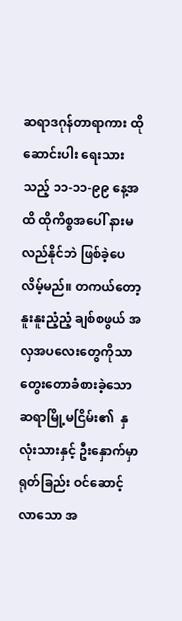ဆရာဒဂုန်တာရာကား ထိုဆောင်းပါး ရေးသားသည့် ၁၁-၁၁-၉၉ နေ့အထိ ထိုကိစ္စအပေါ် နားမလည်နိုင်ဘဲ ဖြစ်ခဲ့ပေလိမ့်မည်။ တကယ်တော့နူးနူးညံ့ညံ့ ချစ်စဖွယ် အလှအပလေးတွေကိုသာ တွေးတောခံစားခဲ့သော ဆရာမြို့မငြိမ်း၏  နှလုံးသားနှင့် ဦးနှောက်မှာ ရုတ်ခြည်း ဝင်ဆောင့်လာသော အ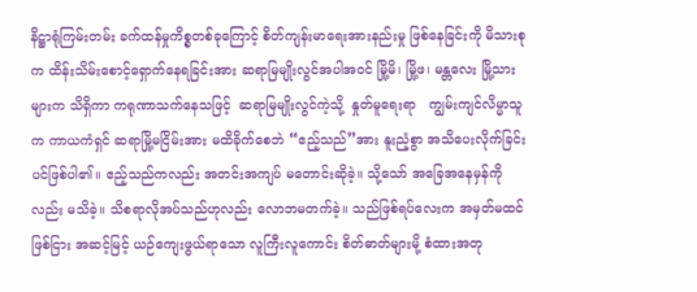နိဋ္ဌာရုံကြမ်းတမ်း ခက်ထန်မှုကိစ္စတစ်ခုကြောင့် စိတ်ကျန်းမာရေးအားနည်းမှု ဖြစ်နေခြင်းကို မိသားစုက ထိန်းသိမ်းစောင့်ရှောက်နေရခြင်းအား ဆရာမြမျိုးလွင်အပါအဝင် မြို့မိ၊ မြို့ဖ၊ မန္တလေး မြို့သားများက သိရှိကာ ကရုဏာသက်နေသဖြင့်  ဆရာမြမျိုးလွင်ကဲ့သို့  နှုတ်မူရေးရာ   ကျွမ်းကျင်လိမ္မာသူက ကာယကံရှင် ဆရာမြို့မငြိမ်းအား မထိခိုက်စေဘဲ “ဧည့်သည်”အား နူးညံ့စွာ အသိပေးလိုက်ခြင်းပင်ဖြစ်ပါ၏။ ဧည့်သည်ကလည်း အတင်းအကျပ် မတောင်းဆိုခဲ့။ သို့သော် အခြေအနေမှန်ကိုလည်း မသိခဲ့။ သိစရာလိုအပ်သည်ဟုလည်း လောဘမတက်ခဲ့။ သည်ဖြစ်ရပ်လေးက အမှတ်မထင်ဖြစ်ငြား အဆင့်မြင့် ယဉ်ကျေးဖွယ်ရာသော လူကြီးလူကောင်း စိတ်ဓာတ်များမို့ စံထားအတု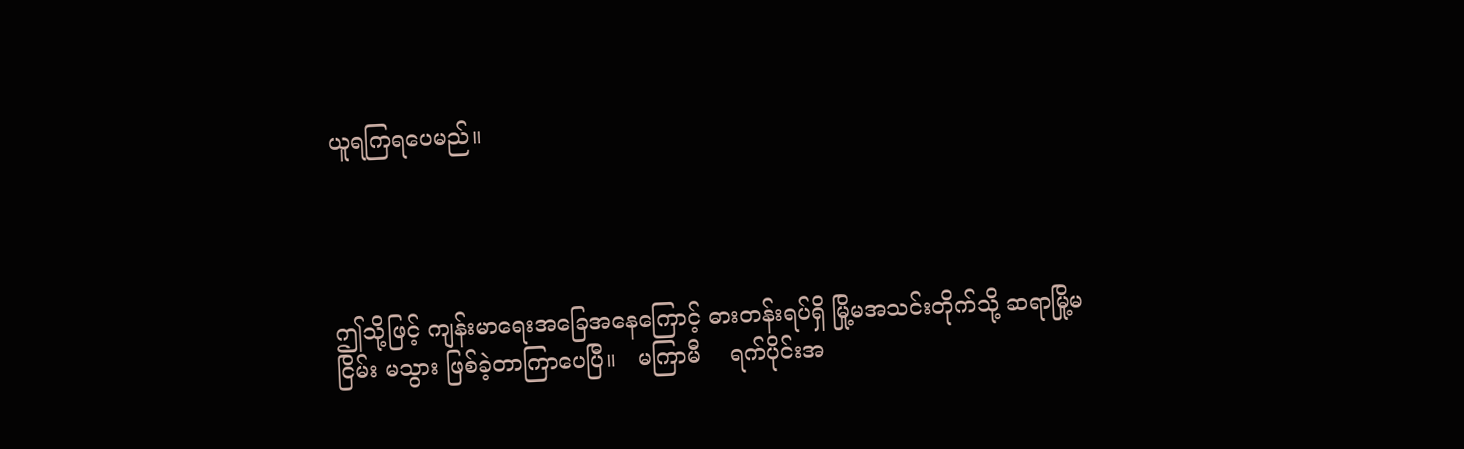ယူရကြရပေမည်။




ဤသို့ဖြင့် ကျန်းမာရေးအခြေအနေကြောင့် ဓားတန်းရပ်ရှိ မြို့မအသင်းတိုက်သို့ ဆရာမြို့မငြိမ်း မသွား ဖြစ်ခဲ့တာကြာပေပြီ။   မကြာမီ    ရက်ပိုင်းအ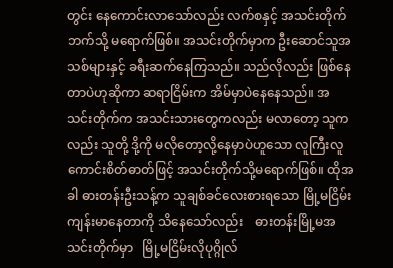တွင်း နေကောင်းလာသော်လည်း လက်စနှင့် အသင်းတိုက်ဘက်သို့ မရောက်ဖြစ်။ အသင်းတိုက်မှာက ဦးဆောင်သူအသစ်များနှင့် ခရီးဆက်နေကြသည်။ သည်လိုလည်း ဖြစ်နေတာပဲဟုဆိုကာ ဆရာငြိမ်းက အိမ်မှာပဲနေနေသည်။ အသင်းတိုက်က အသင်းသားတွေကလည်း မလာတော့ သူကလည်း သူတို့ ဒို့ကို မလိုတော့လို့နေမှာပဲဟူသော လူကြီးလူကောင်းစိတ်ဓာတ်ဖြင့် အသင်းတိုက်သို့မရောက်ဖြစ်။ ထိုအခါ ဓားတန်းဦးသန့်က သူချစ်ခင်လေးစားရသော မြို့မငြိမ်း ကျန်းမာနေတာကို သိနေသော်လည်း    ဓားတန်းမြို့မအသင်းတိုက်မှာ   မြို့မငြိမ်းလိုပုဂ္ဂိုလ်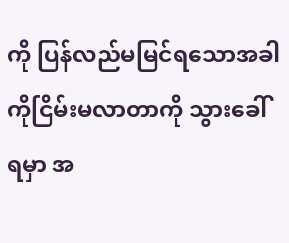ကို ပြန်လည်မမြင်ရသောအခါ ကိုငြိမ်းမလာတာကို သွားခေါ်ရမှာ အ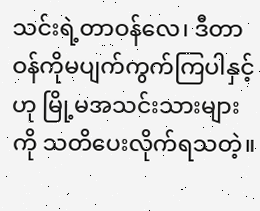သင်းရဲ့တာဝန်လေ၊ ဒီတာဝန်ကိုမပျက်ကွက်ကြပါနှင့်ဟု မြို့မအသင်းသားများကို သတိပေးလိုက်ရသတဲ့။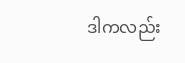ဒါကလည်း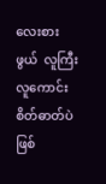လေးစားဖွယ်  လူကြီးလူကောင်းစိတ်ဓာတ်ပဲ ဖြစ်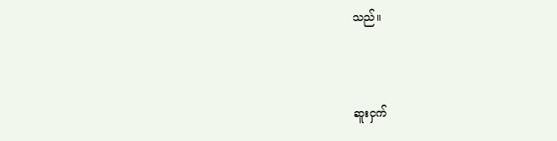သည်။



ဆူးငှက်